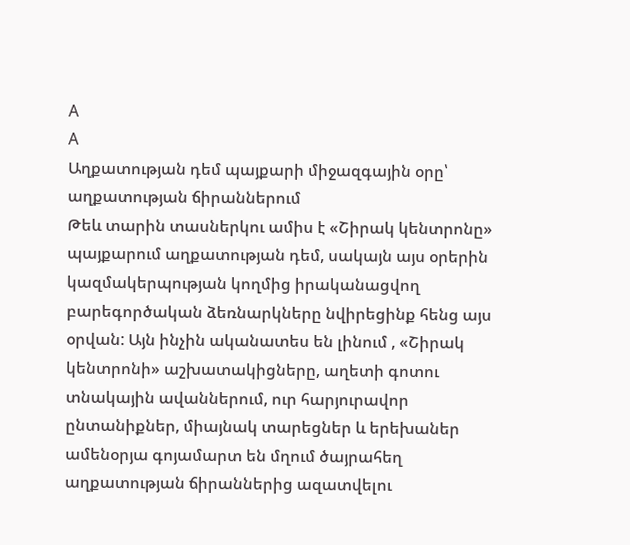A
A
Աղքատության դեմ պայքարի միջազգային օրը՝ աղքատության ճիրաններում
Թեև տարին տասներկու ամիս է «Շիրակ կենտրոնը» պայքարում աղքատության դեմ, սակայն այս օրերին կազմակերպության կողմից իրականացվող բարեգործական ձեռնարկները նվիրեցինք հենց այս օրվան: Այն ինչին ականատես են լինում , «Շիրակ կենտրոնի» աշխատակիցները, աղետի գոտու տնակային ավաններում, ուր հարյուրավոր ընտանիքներ, միայնակ տարեցներ և երեխաներ ամենօրյա գոյամարտ են մղում ծայրահեղ աղքատության ճիրաններից ազատվելու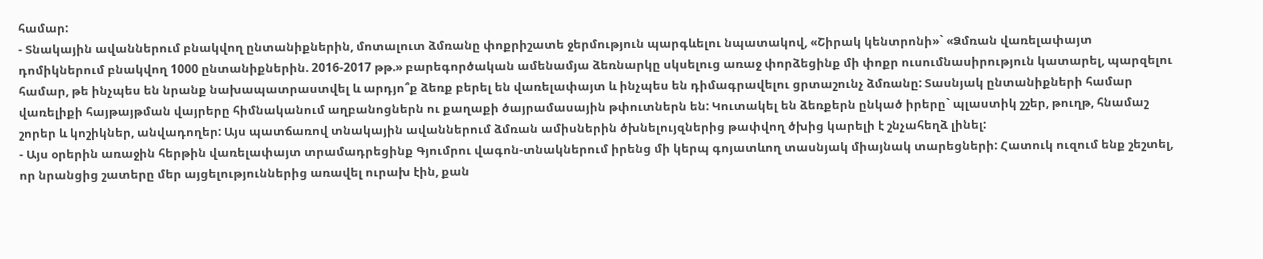համար:
- Տնակային ավաններում բնակվող ընտանիքներին, մոտալուտ ձմռանը փոքրիշատե ջերմություն պարգևելու նպատակով, «Շիրակ կենտրոնի»` «Ձմռան վառելափայտ դոմիկներում բնակվող 1000 ընտանիքներին. 2016-2017 թթ.» բարեգործական ամենամյա ձեռնարկը սկսելուց առաջ փորձեցինք մի փոքր ուսումնասիրություն կատարել, պարզելու համար, թե ինչպես են նրանք նախապատրաստվել և արդյո՞ք ձեռք բերել են վառելափայտ և ինչպես են դիմագրավելու ցրտաշունչ ձմռանը: Տասնյակ ընտանիքների համար վառելիքի հայթայթման վայրերը հիմնականում աղբանոցներն ու քաղաքի ծայրամասային թփուտներն են: Կուտակել են ձեռքերն ընկած իրերը` պլաստիկ շշեր, թուղթ, հնամաշ շորեր և կոշիկներ, անվադողեր: Այս պատճառով տնակային ավաններում ձմռան ամիսներին ծխնելույզներից թափվող ծխից կարելի է շնչահեղձ լինել:
- Այս օրերին առաջին հերթին վառելափայտ տրամադրեցինք Գյումրու վագոն-տնակներում իրենց մի կերպ գոյատևող տասնյակ միայնակ տարեցների: Հատուկ ուզում ենք շեշտել, որ նրանցից շատերը մեր այցելություններից առավել ուրախ էին, քան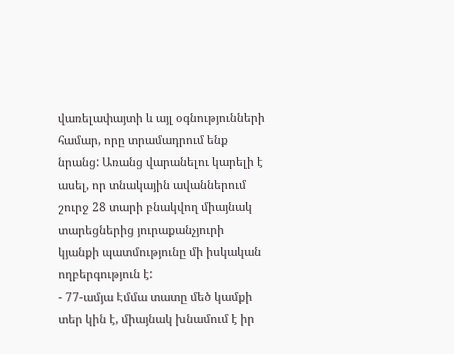վառելափայտի և այլ օգնությունների համար, որը տրամադրում ենք նրանց: Առանց վարանելու կարելի է ասել, որ տնակային ավաններում շուրջ 28 տարի բնակվող միայնակ տարեցներից յուրաքանչյուրի կյանքի պատմությունը մի իսկական ողբերգություն է:
- 77-ամյա Էմմա տատը մեծ կամքի տեր կին է, միայնակ խնամում է իր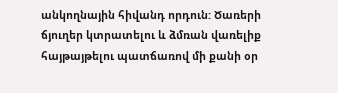անկողնային հիվանդ որդուն: Ծառերի ճյուղեր կտրատելու և ձմռան վառելիք հայթայթելու պատճառով մի քանի օր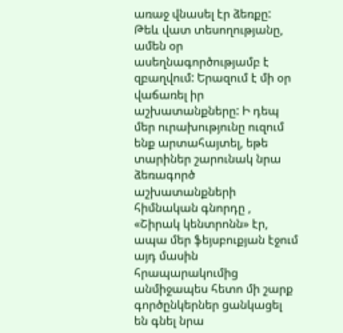առաջ վնասել էր ձեռքը: Թեև վատ տեսողությանը, ամեն օր ասեղնագործությամբ է զբաղվում: Երազում է մի օր վաճառել իր աշխատանքները: Ի դեպ մեր ուրախությունը ուզում ենք արտահայտել, եթե տարիներ շարունակ նրա ձեռագործ աշխատանքների հիմնական գնորդը , «Շիրակ կենտրոնն» էր, ապա մեր ֆեյսբուքյան էջում այդ մասին հրապարակումից անմիջապես հետո մի շարք գործընկերներ ցանկացել են գնել նրա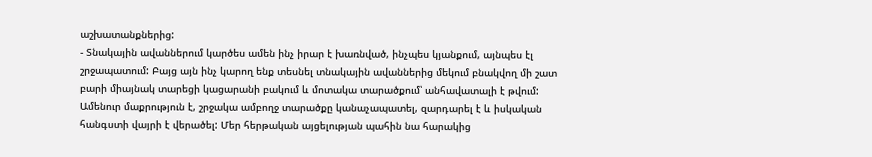աշխատանքներից:
- Տնակային ավաններում կարծես ամեն ինչ իրար է խառնված, ինչպես կյանքում, այնպես էլ շրջապատում: Բայց այն ինչ կարող ենք տեսնել տնակային ավաններից մեկում բնակվող մի շատ բարի միայնակ տարեցի կացարանի բակում և մոտակա տարածքում՝ անհավատալի է թվում: Ամենուր մաքրություն է, շրջակա ամբողջ տարածքը կանաչապատել, զարդարել է և իսկական հանգստի վայրի է վերածել: Մեր հերթական այցելության պահին նա հարակից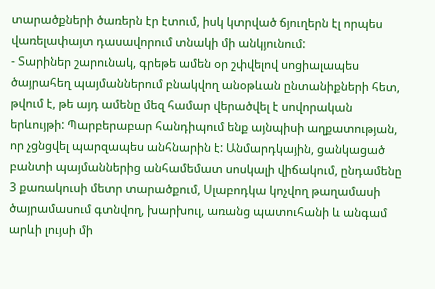տարածքների ծառերն էր էտում, իսկ կտրված ճյուղերն էլ որպես վառելափայտ դասավորում տնակի մի անկյունում:
- Տարիներ շարունակ, գրեթե ամեն օր շփվելով սոցիալապես ծայրահեղ պայմաններում բնակվող անօթևան ընտանիքների հետ, թվում է, թե այդ ամենը մեզ համար վերածվել է սովորական երևույթի: Պարբերաբար հանդիպում ենք այնպիսի աղքատության, որ չցնցվել պարզապես անհնարին է: Անմարդկային, ցանկացած բանտի պայմաններից անհամեմատ սոսկալի վիճակում, ընդամենը 3 քառակուսի մետր տարածքում, Սլաբոդկա կոչվող թաղամասի ծայրամասում գտնվող, խարխուլ, առանց պատուհանի և անգամ արևի լույսի մի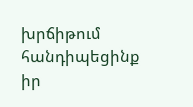խրճիթում հանդիպեցինք իր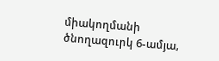միակողմանի ծնողազուրկ 6-ամյա,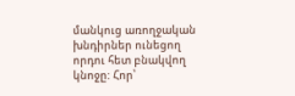մանկուց առողջական խնդիրներ ունեցող որդու հետ բնակվող կնոջը: Հոր՝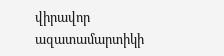վիրավոր ազատամարտիկի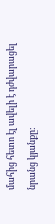մահից հետո էլ ավելի է դժվարացել նրանց կյանքը: